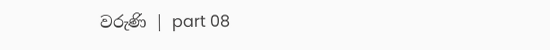වරුණි | part 08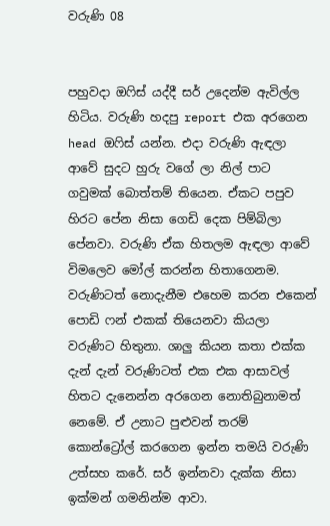වරුණි 08


පහුවදා ඔෆිස් යද්දී සර් උදෙන්ම ඇවිල්ල හිටිය. වරුණි හදපු report එක අරගෙන head ඔෆිස් යන්න. එදා වරුණි ඇඳලා ආවේ සුදට හුරු වගේ ලා නිල් පාට ගවුමක් බොත්තම් තියෙන. ඒකට පපුව හිරට පේන නිසා ගෙඩි දෙක පිම්බිලා පේනවා. වරුණි ඒක හිතලම ඇඳලා ආවේ විමලෙව මෝල් කරන්න හිතාගෙනම. වරුණිටත් නොදැනීම එහෙම කරන එකෙන් පොඩි ෆන් එකක් තියෙනවා කියලා වරුණිට හිතුනා. ශාලු කියන කතා එක්ක දැන් දැන් වරුණිටත් එක එක ආසාවල් හිතට දැනෙන්න අරගෙන නොතිබුනාමත් නෙමේ. ඒ උනාට පුළුවන් තරම් කොන්ට්‍රෝල් කරගෙන ඉන්න තමයි වරුණි උත්සහ කරේ. සර් ඉන්නවා දැක්ක නිසා ඉක්මන් ගමනින්ම ආවා.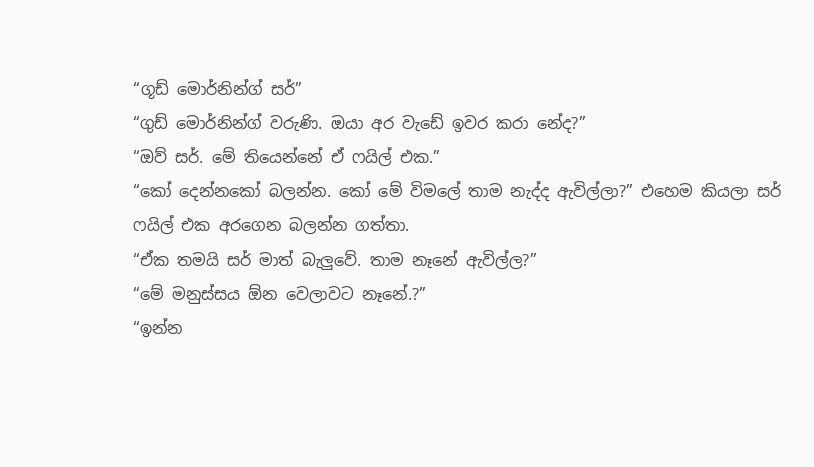“ගූඩ් මොර්නින්ග් සර්”
“ගුඩ් මොර්නින්ග් වරුණි. ඔයා අර වැඩේ ඉවර කරා නේද?”
“ඔව් සර්. මේ තියෙන්නේ ඒ ෆයිල් එක.”
“කෝ දෙන්නකෝ බලන්න. කෝ මේ විමලේ තාම නැද්ද ඇවිල්ලා?” එහෙම කියලා සර් ෆයිල් එක අරගෙන බලන්න ගත්තා.
“ඒක තමයි සර් මාත් බැලුවේ. තාම නෑනේ ඇවිල්ල?”
“මේ මනුස්සය ඕන වෙලාවට නෑනේ.?”
“ඉන්න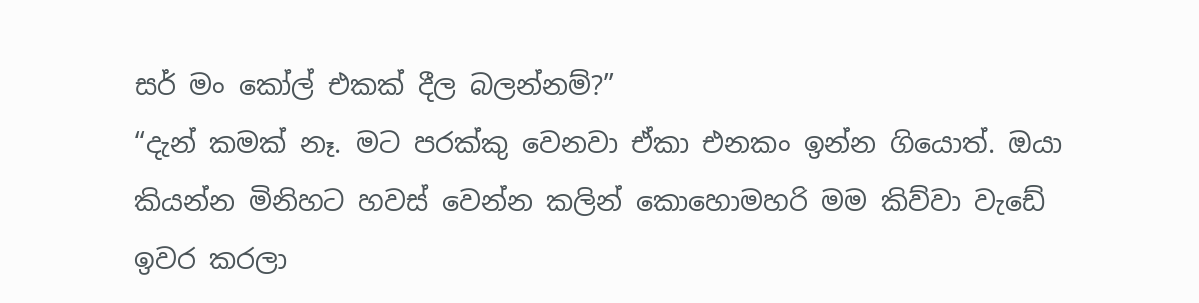සර් මං කෝල් එකක් දීල බලන්නම්?”
“දැන් කමක් නෑ. මට පරක්කු වෙනවා ඒකා එනකං ඉන්න ගියොත්. ඔයා කියන්න මිනිහට හවස් වෙන්න කලින් කොහොමහරි මම කිව්වා වැඩේ ඉවර කරලා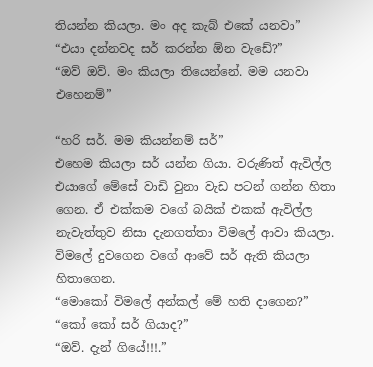තියන්න කියලා. මං අද කැබ් එකේ යනවා”
“එයා දන්නවද සර් කරන්න ඕන වැඩේ?”
“ඔව් ඔව්. මං කියලා තියෙන්නේ. මම යනවා එහෙනම්”

“හරි සර්. මම කියන්නම් සර්”
එහෙම කියලා සර් යන්න ගියා. වරුණිත් ඇවිල්ල එයාගේ මේසේ වාඩි වුනා වැඩ පටන් ගන්න හිතා ගෙන. ඒ එක්කම වගේ බයික් එකක් ඇවිල්ල නැවැත්තුව නිසා දැනගත්තා විමලේ ආවා කියලා. විමලේ දුවගෙන වගේ ආවේ සර් ඇති කියලා හිතාගෙන.
“මොකෝ විමලේ අන්කල් මේ හති දාගෙන?”
“කෝ කෝ සර් ගියාද?”
“ඔව්. දැන් ගියේ!!!.”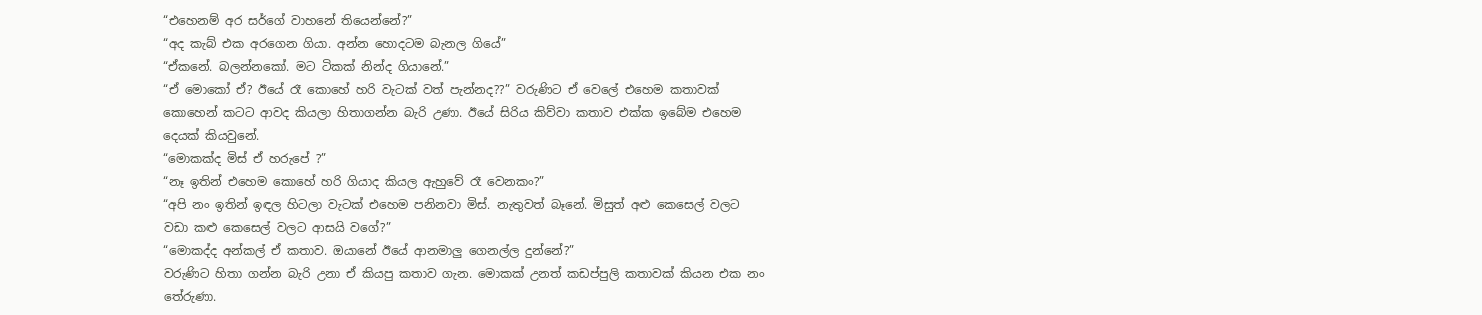“එහෙනම් අර සර්ගේ වාහනේ තියෙන්නේ?”
“අද කැබ් එක අරගෙන ගියා. අන්න හොදටම බැනල ගියේ”
“ඒකනේ. බලන්නකෝ. මට ටිකක් නින්ද ගියානේ.”
“ඒ මොකෝ ඒ? ඊයේ රෑ කොහේ හරි වැටක් වත් පැන්නද??” වරුණිට ඒ වෙලේ එහෙම කතාවක් කොහෙන් කටට ආවද කියලා හිතාගන්න බැරි උණා. ඊයේ සිරිය කිව්වා කතාව එක්ක ඉබේම එහෙම දෙයක් කියවුනේ.
“මොකක්ද මිස් ඒ හරුපේ ?”
“නෑ ඉතින් එහෙම කොහේ හරි ගියාද කියල ඇහුවේ රෑ වෙනකං?”
“අපි නං ඉතින් ඉඳල හිටලා වැටක් එහෙම පනිනවා මිස්. නැතුවත් බෑනේ. මිසුත් අළු කෙසෙල් වලට වඩා කළු කෙසෙල් වලට ආසයි වගේ?”
“මොකද්ද අන්කල් ඒ කතාව. ඔයානේ ඊයේ ආනමාලු ගෙනල්ල දුන්නේ?”
වරුණිට හිතා ගන්න බැරි උනා ඒ කියපු කතාව ගැන. මොකක් උනත් කඩප්පුලි කතාවක් කියන එක නං තේරුණා.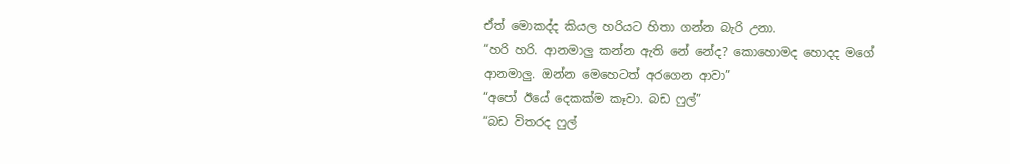ඒත් මොකද්ද කියල හරියට හිතා ගන්න බැරි උනා.
“හරි හරි. ආනමාලු කන්න ඇති නේ නේද? කොහොමද හොදද මගේ ආනමාලු. ඔන්න මෙහෙටත් අරගෙන ආවා”
“අපෝ ඊයේ දෙකක්ම කෑවා. බඩ ෆුල්”
“බඩ විතරද ෆුල්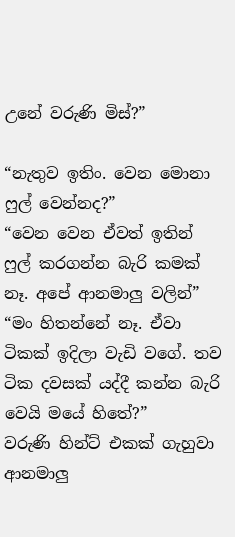උනේ වරුණි මිස්?”

“නැතුව ඉතිං. වෙන මොනා ෆුල් වෙන්නද?”
“වෙන වෙන ඒවත් ඉතින් ෆුල් කරගන්න බැරි කමක් නෑ. අපේ ආනමාලු වලින්”
“මං හිතන්නේ නෑ. ඒවා ටිකක් ඉදිලා වැඩි වගේ. තව ටික දවසක් යද්දී කන්න බැරි වෙයි මයේ හිතේ?”
වරුණි හින්ට් එකක් ගැහුවා ආනමාලු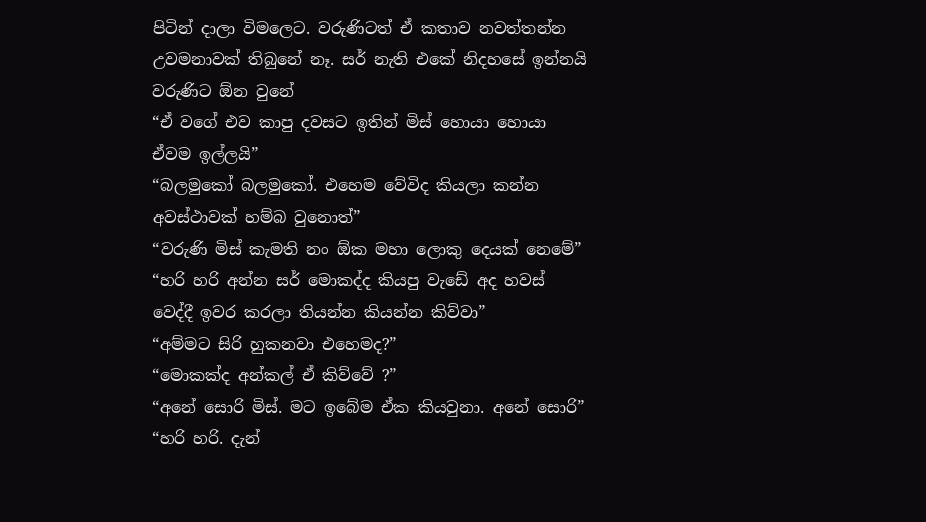පිටින් දාලා විමලෙට. වරුණිටත් ඒ කතාව නවත්තන්න උවමනාවක් තිබුනේ නෑ. සර් නැති එකේ නිදහසේ ඉන්නයි වරුණිට ඕන වුනේ
“ඒ වගේ එව කාපු දවසට ඉතින් මිස් හොයා හොයා ඒවම ඉල්ලයි”
“බලමුකෝ බලමුකෝ. එහෙම වේවිද කියලා කන්න අවස්ථාවක් හම්බ වුනොත්”
“වරුණි මිස් කැමති නං ඕක මහා ලොකු දෙයක් නෙමේ”
“හරි හරි අන්න සර් මොකද්ද කියපු වැඩේ අද හවස් වෙද්දී ඉවර කරලා තියන්න කියන්න කිව්වා”
“අම්මට සිරි හුකනවා එහෙමද?”
“මොකක්ද අන්කල් ඒ කිව්වේ ?”
“අනේ සොරි මිස්. මට ඉබේම ඒක කියවුනා. අනේ සොරි”
“හරි හරි. දැන්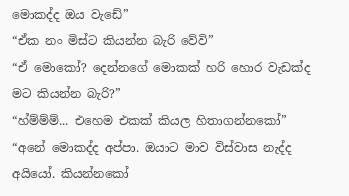මොකද්ද ඔය වැඩේ”
“ඒක නං මිස්ට කියන්න බැරි වේවි”
“ඒ මොකෝ? දෙන්නගේ මොකක් හරි හොර වැඩක්ද මට කියන්න බැරි?”
“හ්ම්ම්ම්... එහෙම එකක් කියල හිතාගන්නකෝ”
“අනේ මොකද්ද අප්පා. ඔයාට මාව විස්වාස නැද්ද අයියෝ. කියන්නකෝ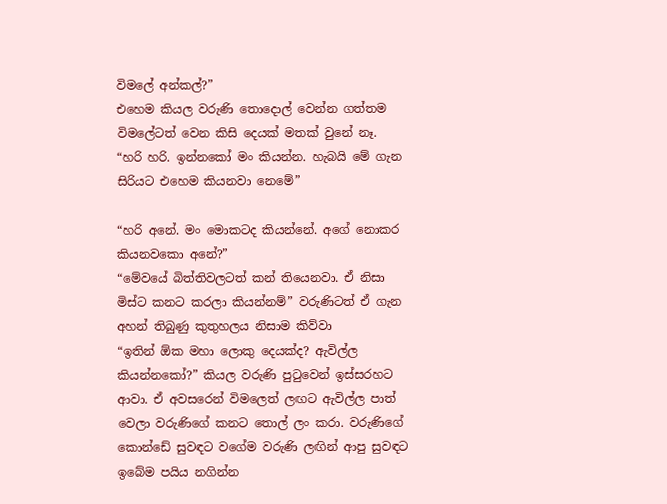විමලේ අන්කල්?”
එහෙම කියල වරුණි තොදොල් වෙන්න ගත්තම විමලේටත් වෙන කිසි දෙයක් මතක් වුනේ නෑ.
“හරි හරි. ඉන්නකෝ මං කියන්න. හැබයි මේ ගැන සිරියට එහෙම කියනවා නෙමේ”

“හරි අනේ. මං මොකටද කියන්නේ. අගේ නොකර කියනවකො අනේ?”
“මේවයේ බිත්තිවලටත් කන් තියෙනවා. ඒ නිසා මිස්ට කනට කරලා කියන්නම්” වරුණිටත් ඒ ගැන අහන් තිබුණු කුතුහලය නිසාම කිව්වා
“ඉතින් ඕක මහා ලොකු දෙයක්ද? ඇවිල්ල කියන්නකෝ?” කියල වරුණි පුටුවෙන් ඉස්සරහට ආවා. ඒ අවසරෙන් විමලෙත් ලඟට ඇවිල්ල පාත් වෙලා වරුණිගේ කනට තොල් ලං කරා. වරුණිගේ කොන්ඩේ සුවඳට වගේම වරුණි ලඟින් ආපු සුවඳට ඉබේම පයිය නගින්න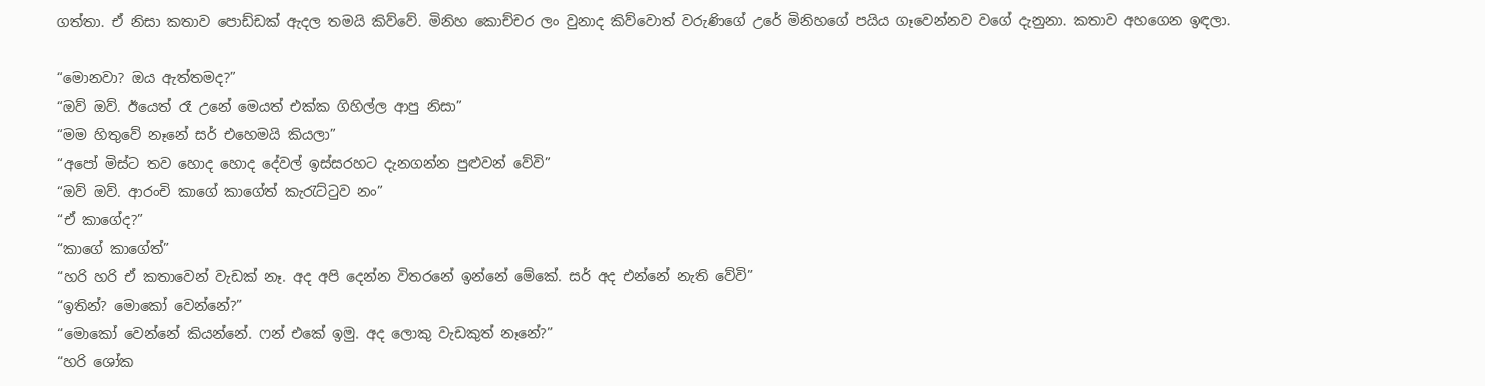ගත්තා. ඒ නිසා කතාව පොඩ්ඩක් ඇදල තමයි කිව්වේ. මිනිහ කොච්චර ලං වුනාද කිව්වොත් වරුණිගේ උරේ මිනිහගේ පයිය ගෑවෙන්නව වගේ දැනුනා. කතාව අහගෙන ඉඳලා.

“මොනවා? ඔය ඇත්තමද?”
“ඔව් ඔව්. ඊයෙත් රෑ උනේ මෙයත් එක්ක ගිහිල්ල ආපු නිසා”
“මම හිතුවේ නෑනේ සර් එහෙමයි කියලා”
“අපෝ මිස්ට තව හොද හොද දේවල් ඉස්සරහට දැනගන්න පුළුවන් වේවි”
“ඔව් ඔව්. ආරංචි කාගේ කාගේත් කැරැට්ටුව නං”
“ඒ කාගේද?”
“කාගේ කාගේත්”
“හරි හරි ඒ කතාවෙන් වැඩක් නෑ. අද අපි දෙන්න විතරනේ ඉන්නේ මේකේ. සර් අද එන්නේ නැති වේවි”
“ඉතින්? මොකෝ වෙන්නේ?”
“මොකෝ වෙන්නේ කියන්නේ. ෆන් එකේ ඉමු. අද ලොකු වැඩකුත් නෑනේ?”
“හරි ශෝක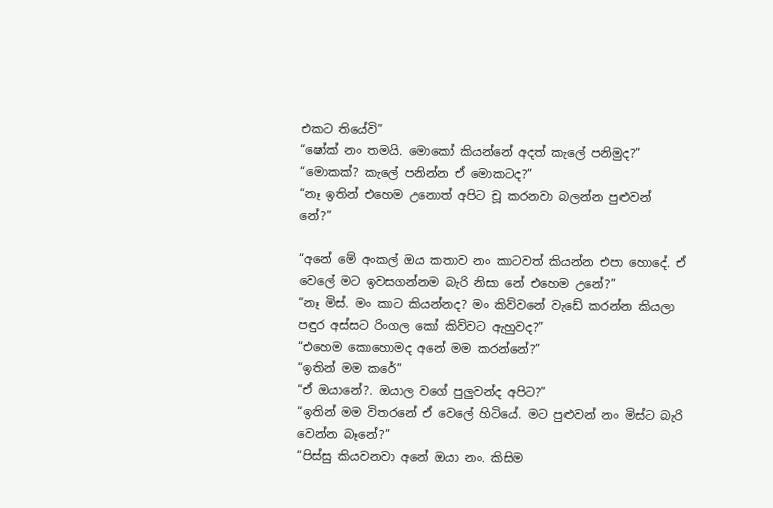එකට තියේවි”
“ෂෝක් නං තමයි. මොකෝ කියන්නේ අදත් කැලේ පනිමුද?”
“මොකක්? කැලේ පනින්න ඒ මොකටද?”
“නෑ ඉතින් එහෙම උනොත් අපිට චූ කරනවා බලන්න පුළුවන් නේ?”

“අනේ මේ අංකල් ඔය කතාව නං කාටවත් කියන්න එපා හොදේ. ඒ වෙලේ මට ඉවසගන්නම බැරි නිසා නේ එහෙම උනේ?”
“නෑ මිස්. මං කාට කියන්නද? මං කිව්වනේ වැඩේ කරන්න කියලා පඳුර අස්සට රිංගල කෝ කිව්වට ඇහුවද?”
“එහෙම කොහොමද අනේ මම කරන්නේ?”
“ඉතින් මම කරේ”
“ඒ ඔයානේ?. ඔයාල වගේ පුලුවන්ද අපිට?”
“ඉතින් මම විතරනේ ඒ වෙලේ හිටියේ. මට පුළුවන් නං මිස්ට බැරි වෙන්න බෑනේ?”
“පිස්සු කියවනවා අනේ ඔයා නං. කිසිම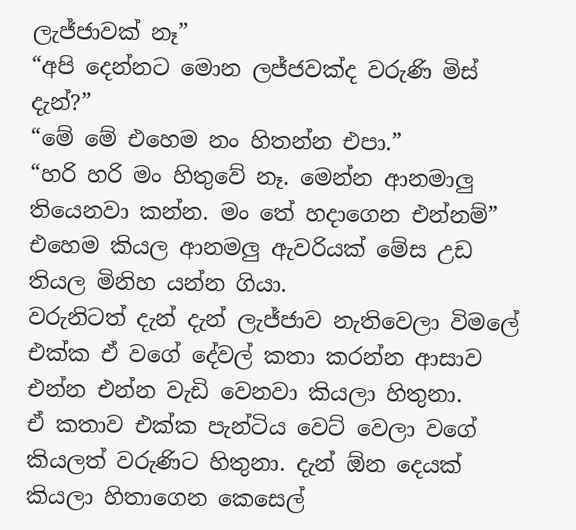ලැජ්ජාවක් නෑ”
“අපි දෙන්නට මොන ලජ්ජවක්ද වරුණි මිස් දැන්?”
“මේ මේ එහෙම නං හිතන්න එපා.”
“හරි හරි මං හිතුවේ නෑ. මෙන්න ආනමාලු තියෙනවා කන්න. මං තේ හදාගෙන එන්නම්” එහෙම කියල ආනමලු ඇවරියක් මේස උඩ තියල මිනිහ යන්න ගියා.
වරුනිටත් දැන් දැන් ලැජ්ජාව නැතිවෙලා විමලේ එක්ක ඒ වගේ දේවල් කතා කරන්න ආසාව එන්න එන්න වැඩි වෙනවා කියලා හිතුනා.
ඒ කතාව එක්ක පැන්ටිය වෙට් වෙලා වගේ කියලත් වරුණිට හිතුනා. දැන් ඕන දෙයක් කියලා හිතාගෙන කෙසෙල්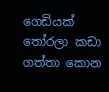ගෙඩියක් තෝරලා කඩා ගත්තා කොන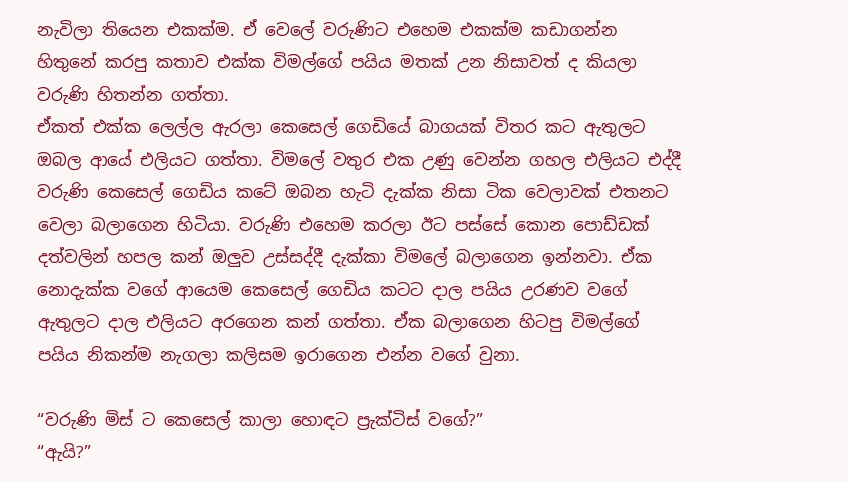නැවිලා තියෙන එකක්ම. ඒ වෙලේ වරුණිට එහෙම එකක්ම කඩාගන්න හිතුනේ කරපු කතාව එක්ක විමල්ගේ පයිය මතක් උන නිසාවත් ද කියලා වරුණි හිතන්න ගත්තා.
ඒකත් එක්ක ලෙල්ල ඇරලා කෙසෙල් ගෙඩියේ බාගයක් විතර කට ඇතුලට ඔබල ආයේ එලියට ගත්තා. විමලේ වතුර එක උණු වෙන්න ගහල එලියට එද්දී වරුණි කෙසෙල් ගෙඩිය කටේ ඔබන හැටි දැක්ක නිසා ටික වෙලාවක් එතනට වෙලා බලාගෙන හිටියා. වරුණි එහෙම කරලා ඊට පස්සේ කොන පොඩ්ඩක් දත්වලින් හපල කන් ඔලුව උස්සද්දී දැක්කා විමලේ බලාගෙන ඉන්නවා. ඒක නොදැක්ක වගේ ආයෙම කෙසෙල් ගෙඩිය කටට දාල පයිය උරණව වගේ ඇතුලට දාල එලියට අරගෙන කන් ගත්තා. ඒක බලාගෙන හිටපු විමල්ගේ පයිය නිකන්ම නැගලා කලිසම ඉරාගෙන එන්න වගේ වුනා.

“වරුණි මිස් ට කෙසෙල් කාලා හොඳට ප්‍රැක්ටිස් වගේ?”
“ඇයි?”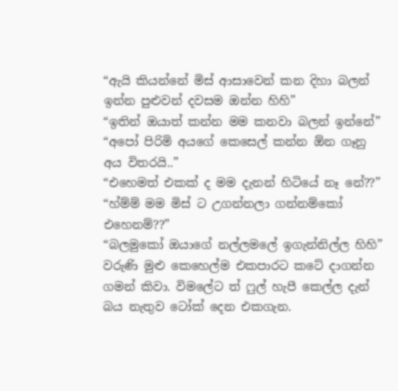“ඇයි කියන්නේ මිස් ආසාවෙන් කන දිහා බලන් ඉන්න පුළුවන් දවසම ඔන්න හිහි”
“ඉතින් ඔයාත් කන්න මම කනවා බලන් ඉන්නේ”
“අපෝ පිරිමි අයගේ කෙසෙල් කන්න ඕන ගෑනු අය විතරයි..”
“එහෙමත් එකක් ද මම දැනන් හිටියේ නෑ නේ??”
“හ්ම්ම් මම මිස් ට උගන්නලා ගන්නම්කෝ එහෙනම්??”
“බලමුකෝ ඔයාගේ නල්ලමලේ ඉගැන්නිල්ල හිහි” වරුණි මුළු කෙහෙල්ම එකපාරට කටේ දාගන්න ගමන් කිවා. විමලේට ත් ෆුල් හැපී කෙල්ල දැන් බය නැතුව ටෝක් දෙන එකගැන.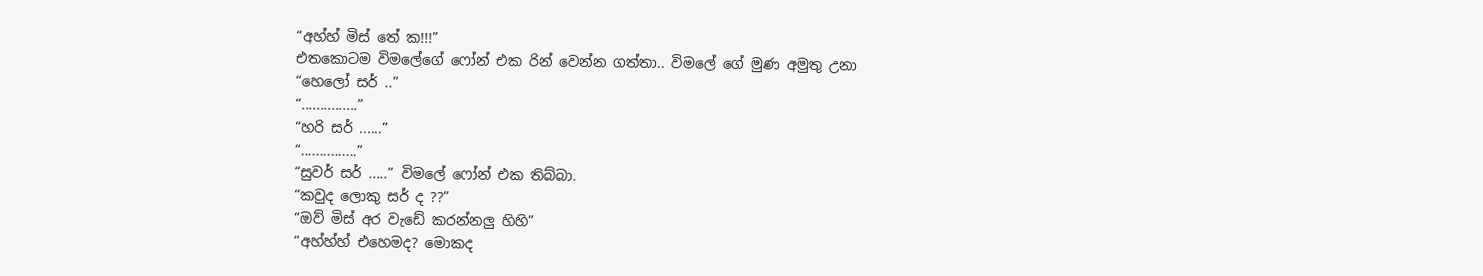“අහ්හ් මිස් තේ ක!!!”
එතකොටම විමලේගේ ෆෝන් එක රින් වෙන්න ගත්තා.. විමලේ ගේ මුණ අමුතු උනා
“හෙලෝ සර් ..”
“...............”
“හරි සර් ......”
“...............”
“සුවර් සර් .....” විමලේ ෆෝන් එක තිබ්බා.
“කවුද ලොකු සර් ද ??”
“ඔව් මිස් අර වැඩේ කරන්නලු හිහි”
“අහ්හ්හ් එහෙමද? මොකද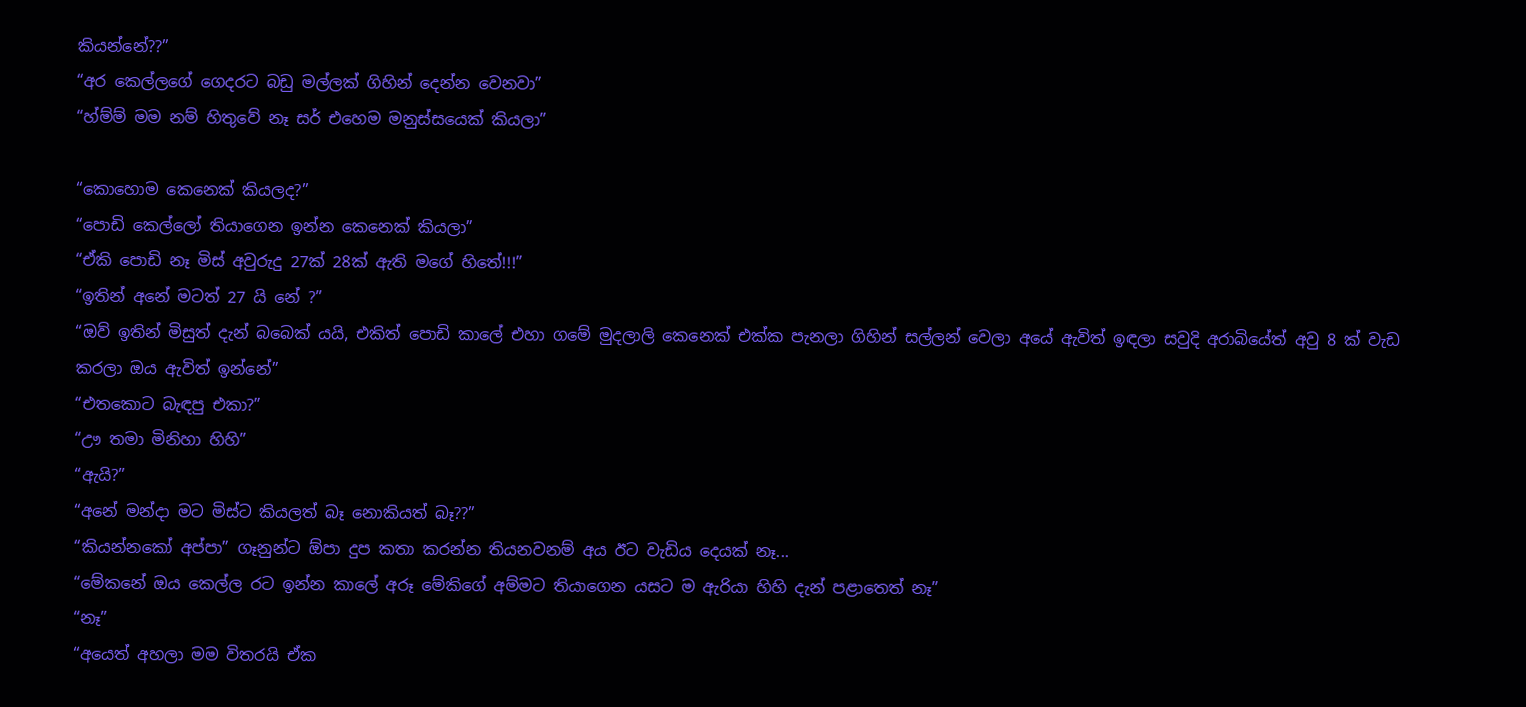කියන්නේ??”
“අර කෙල්ලගේ ගෙදරට බඩු මල්ලක් ගිහින් දෙන්න වෙනවා”
“හ්ම්ම් මම නම් හිතුවේ නෑ සර් එහෙම මනුස්සයෙක් කියලා”

“කොහොම කෙනෙක් කියලද?”
“පොඩි කෙල්ලෝ තියාගෙන ඉන්න කෙනෙක් කියලා”
“ඒකි පොඩි නෑ මිස් අවුරුදු 27ක් 28ක් ඇති මගේ හිතේ!!!”
“ඉතින් අනේ මටත් 27 යි නේ ?”
“ඔව් ඉතින් මිසුත් දැන් බබෙක් යයි, එකිත් පොඩි කාලේ එහා ගමේ මුදලාලි කෙනෙක් එක්ක පැනලා ගිහින් සල්ලන් වෙලා අයේ ඇවිත් ඉඳලා සවුදි අරාබියේත් අවු 8 ක් වැඩ කරලා ඔය ඇවිත් ඉන්නේ”
“එතකොට බැඳපු එකා?”
“ඌ තමා මිනිහා හිහි”
“ඇයි?”
“අනේ මන්දා මට මිස්ට කියලත් බෑ නොකියත් බෑ??”
“කියන්නකෝ අප්පා” ගෑනුන්ට ඕපා දුප කතා කරන්න තියනවනම් අය ඊට වැඩිය දෙයක් නෑ...
“මේකනේ ඔය කෙල්ල රට ඉන්න කාලේ අරූ මේකිගේ අම්මට තියාගෙන යසට ම ඇරියා හිහි දැන් පළාතෙත් නෑ”
“නෑ”
“අයෙත් අහලා මම විතරයි ඒක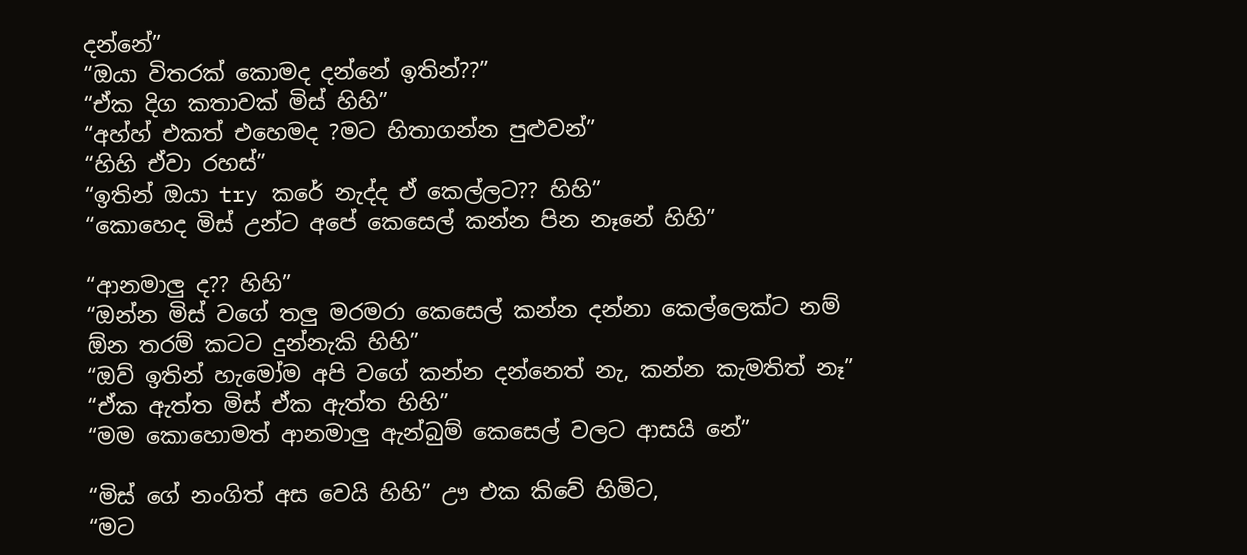දන්නේ”
“ඔයා විතරක් කොමද දන්නේ ඉතින්??”
“ඒක දිග කතාවක් මිස් හිහි”
“අහ්හ් එකත් එහෙමද ?මට හිතාගන්න පුළුවන්”
“හිහි ඒවා රහස්”
“ඉතින් ඔයා try කරේ නැද්ද ඒ කෙල්ලට?? හිහි”
“කොහෙද මිස් උන්ට අපේ කෙසෙල් කන්න පින නෑනේ හිහි”

“ආනමාලු ද?? හිහි”
“ඔන්න මිස් වගේ තලු මරමරා කෙසෙල් කන්න දන්නා කෙල්ලෙක්ට නම් ඕන තරම් කටට දුන්නැකි හිහි”
“ඔව් ඉතින් හැමෝම අපි වගේ කන්න දන්නෙත් නැ, කන්න කැමතිත් නෑ”
“ඒක ඇත්ත මිස් ඒක ඇත්ත හිහි”
“මම කොහොමත් ආනමාලු ඇන්බුම් කෙසෙල් වලට ආසයි නේ”

“මිස් ගේ නංගිත් අස වෙයි හිහි” ඌ එක කිවේ හිමිට,
“මට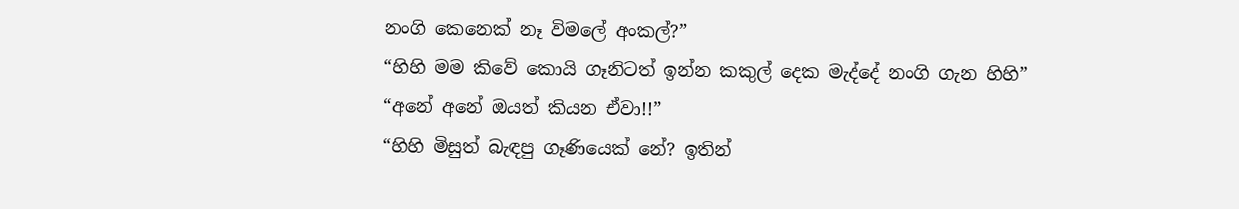නංගි කෙනෙක් නෑ විමලේ අංකල්?”
“හිහි මම කිවේ කොයි ගෑනිටත් ඉන්න කකුල් දෙක මැද්දේ නංගි ගැන හිහි”
“අනේ අනේ ඔයත් කියන ඒවා!!”
“හිහි මිසුත් බැඳපු ගෑණියෙක් නේ? ඉතින්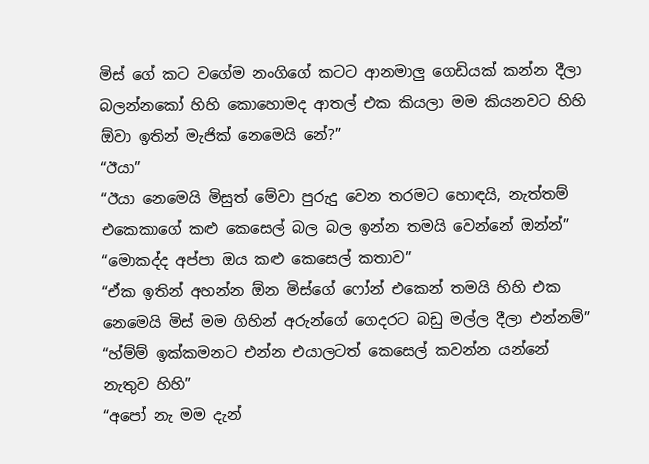මිස් ගේ කට වගේම නංගිගේ කටට ආනමාලු ගෙඩියක් කන්න දීලා බලන්නකෝ හිහි කොහොමද ආතල් එක කියලා මම කියනවට හිහි ඕවා ඉතින් මැජික් නෙමෙයි නේ?”
“ඊයා”
“ඊයා නෙමෙයි මිසුත් මේවා පුරුදු වෙන තරමට හොඳයි, නැත්තම් එකෙකාගේ කළු කෙසෙල් බල බල ඉන්න තමයි වෙන්නේ ඔන්න්”
“මොකද්ද අප්පා ඔය කළු කෙසෙල් කතාව”
“ඒක ඉතින් අහන්න ඕන මිස්ගේ ෆෝන් එකෙන් තමයි හිහි එක නෙමෙයි මිස් මම ගිහින් අරුන්ගේ ගෙදරට බඩු මල්ල දීලා එන්නම්”
“හ්ම්ම් ඉක්කමනට එන්න එයාලටත් කෙසෙල් කවන්න යන්නේ නැතුව හිහි”
“අපෝ නැ මම දැන්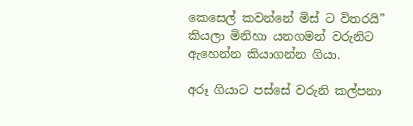කෙසෙල් කවන්නේ මිස් ට විතරයි” කියලා මිනිහා යනගමන් වරුනිට ඇහෙන්න කියාගන්න ගියා.

අරූ ගියාට පස්සේ වරුනි කල්පනා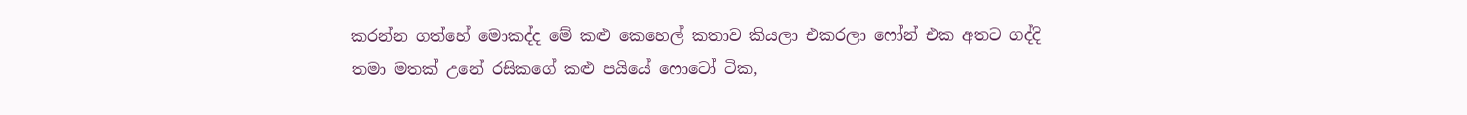කරන්න ගත්හේ මොකද්ද මේ කළු කෙහෙල් කතාව කියලා එකරලා ෆෝන් එක අතට ගද්දි තමා මතක් උනේ රසිකගේ කළු පයියේ ෆොටෝ ටික,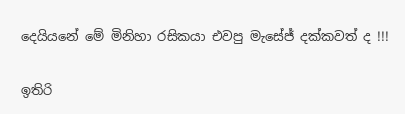දෙයියනේ මේ මිනිහා රසිකයා එවපු මැසේජ් දක්කවත් ද !!!

ඉතිරි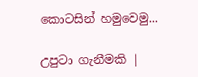කොටසින් හමුවෙමු...

උපුටා ගැනීමකි |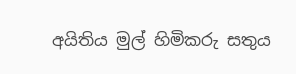අයිතිය මුල් හිමිකරු සතුය